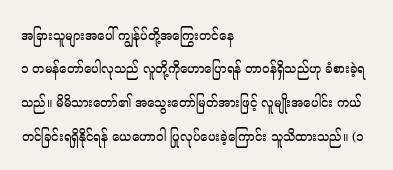အခြားသူများအပေါ် ကျွန်ုပ်တို့အကြွေးတင်နေ
၁ တမန်တော်ပေါလုသည် လူတို့ကိုဟောပြောရန် တာဝန်ရှိသည်ဟု ခံစားခဲ့ရသည်။ မိမိသားတော်၏ အသွေးတော်မြတ်အားဖြင့် လူမျိုးအပေါင်း ကယ်တင်ခြင်းရရှိနိုင်ရန် ယေဟောဝါ ပြုလုပ်ပေးခဲ့ကြောင်း သူသိထားသည်။ (၁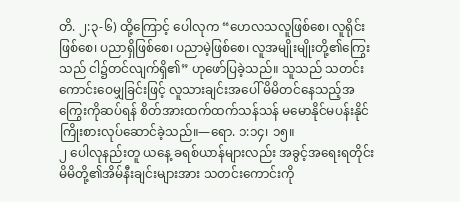တိ. ၂:၃-၆) ထို့ကြောင့် ပေါလုက “ဟေလသလူဖြစ်စေ၊ လူရိုင်းဖြစ်စေ၊ ပညာရှိဖြစ်စေ၊ ပညာမဲ့ဖြစ်စေ၊ လူအမျိုးမျိုးတို့၏ကြွေးသည် ငါ၌တင်လျက်ရှိ၏” ဟုဖော်ပြခဲ့သည်။ သူသည် သတင်းကောင်းဝေမျှခြင်းဖြင့် လူသားချင်းအပေါ် မိမိတင်နေသည့်အကြွေးကိုဆပ်ရန် စိတ်အားထက်ထက်သန်သန် မမောနိုင်မပန်းနိုင် ကြိုးစားလုပ်ဆောင်ခဲ့သည်။—ရော. ၁:၁၄၊ ၁၅။
၂ ပေါလုနည်းတူ ယနေ့ ခရစ်ယာန်များလည်း အခွင့်အရေးရတိုင်း မိမိတို့၏အိမ်နီးချင်းများအား သတင်းကောင်းကို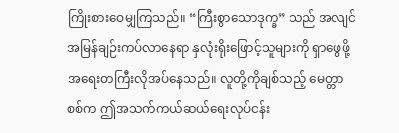ကြိုးစားဝေမျှကြသည်။ “ကြီးစွာသောဒုက္ခ” သည် အလျင်အမြန်ချဉ်းကပ်လာနေရာ နှလုံးရိုးဖြောင့်သူများကို ရှာဖွေဖို့ အရေးတကြီးလိုအပ်နေသည်။ လူတို့ကိုချစ်သည့် မေတ္တာစစ်က ဤအသက်ကယ်ဆယ်ရေးလုပ်ငန်း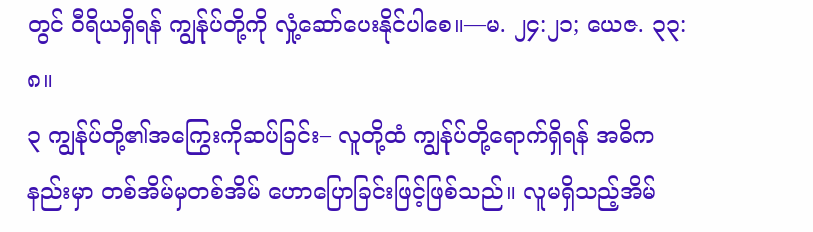တွင် ဝီရိယရှိရန် ကျွန်ုပ်တို့ကို လှုံ့ဆော်ပေးနိုင်ပါစေ။—မ. ၂၄:၂၁; ယေဇ. ၃၃:၈။
၃ ကျွန်ုပ်တို့၏အကြွေးကိုဆပ်ခြင်း– လူတို့ထံ ကျွန်ုပ်တို့ရောက်ရှိရန် အဓိကနည်းမှာ တစ်အိမ်မှတစ်အိမ် ဟောပြောခြင်းဖြင့်ဖြစ်သည်။ လူမရှိသည့်အိမ်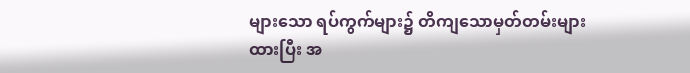များသော ရပ်ကွက်များ၌ တိကျသောမှတ်တမ်းများထားပြီး အ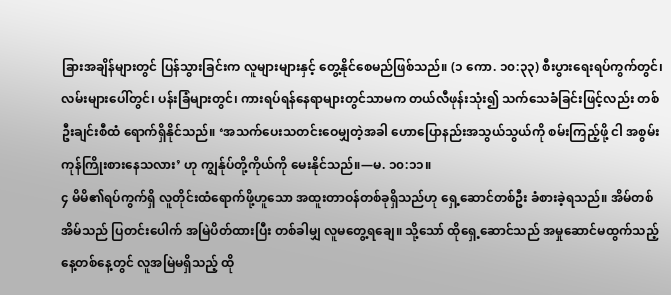ခြားအချိန်များတွင် ပြန်သွားခြင်းက လူများများနှင့် တွေ့နိုင်စေမည်ဖြစ်သည်။ (၁ ကော. ၁၀:၃၃) စီးပွားရေးရပ်ကွက်တွင်၊ လမ်းများပေါ်တွင်၊ ပန်းခြံများတွင်၊ ကားရပ်ရန်နေရာများတွင်သာမက တယ်လီဖုန်းသုံး၍ သက်သေခံခြင်းဖြင့်လည်း တစ်ဦးချင်းစီထံ ရောက်ရှိနိုင်သည်။ ‘အသက်ပေးသတင်းဝေမျှတဲ့အခါ ဟောပြောနည်းအသွယ်သွယ်ကို စမ်းကြည့်ဖို့ ငါ အစွမ်းကုန်ကြိုးစားနေသလား’ ဟု ကျွန်ုပ်တို့ကိုယ်ကို မေးနိုင်သည်။—မ. ၁၀:၁၁။
၄ မိမိ၏ရပ်ကွက်ရှိ လူတိုင်းထံရောက်ဖို့ဟူသော အထူးတာဝန်တစ်ခုရှိသည်ဟု ရှေ့ဆောင်တစ်ဦး ခံစားခဲ့ရသည်။ အိမ်တစ်အိမ်သည် ပြတင်းပေါက် အမြဲပိတ်ထားပြီး တစ်ခါမျှ လူမတွေ့ရချေ။ သို့သော် ထိုရှေ့ဆောင်သည် အမှုဆောင်မထွက်သည့်နေ့တစ်နေ့တွင် လူအမြဲမရှိသည့် ထို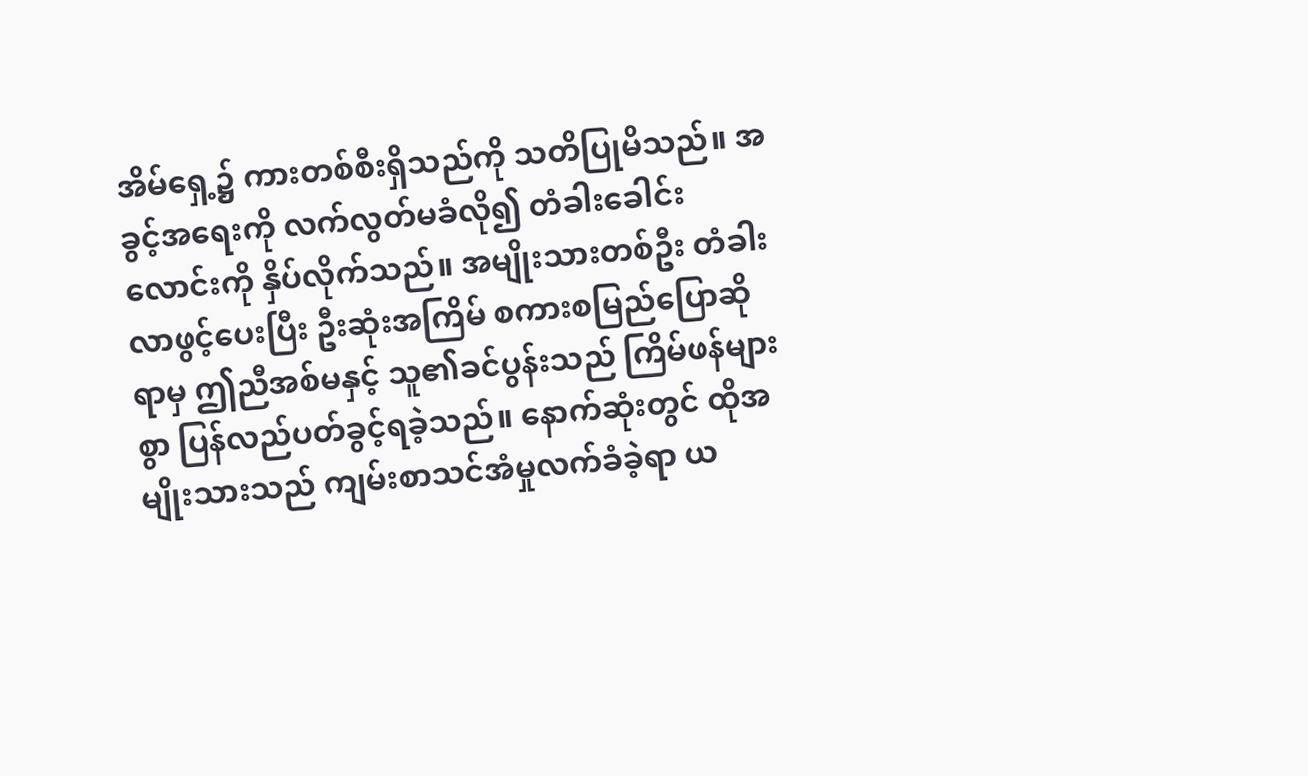အိမ်ရှေ့၌ ကားတစ်စီးရှိသည်ကို သတိပြုမိသည်။ အခွင့်အရေးကို လက်လွတ်မခံလို၍ တံခါးခေါင်းလောင်းကို နှိပ်လိုက်သည်။ အမျိုးသားတစ်ဦး တံခါးလာဖွင့်ပေးပြီး ဦးဆုံးအကြိမ် စကားစမြည်ပြောဆိုရာမှ ဤညီအစ်မနှင့် သူ၏ခင်ပွန်းသည် ကြိမ်ဖန်များစွာ ပြန်လည်ပတ်ခွင့်ရခဲ့သည်။ နောက်ဆုံးတွင် ထိုအမျိုးသားသည် ကျမ်းစာသင်အံမှုလက်ခံခဲ့ရာ ယ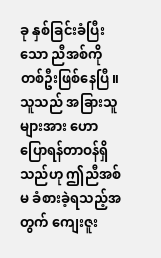ခု နှစ်ခြင်းခံပြီးသော ညီအစ်ကိုတစ်ဦးဖြစ်နေပြီ။ သူသည် အခြားသူများအား ဟောပြောရန်တာဝန်ရှိသည်ဟု ဤညီအစ်မ ခံစားခဲ့ရသည့်အတွက် ကျေးဇူး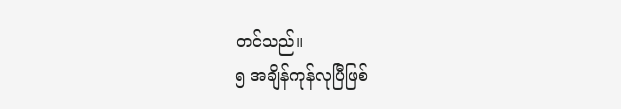တင်သည်။
၅ အချိန်ကုန်လုပြီဖြစ်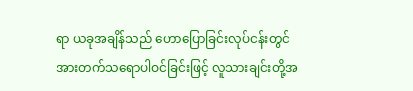ရာ ယခုအချိန်သည် ဟောပြောခြင်းလုပ်ငန်းတွင် အားတက်သရောပါဝင်ခြင်းဖြင့် လူသားချင်းတို့အ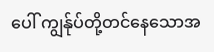ပေါ် ကျွန်ုပ်တို့တင်နေသောအ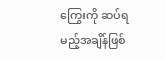ကြွေးကို ဆပ်ရမည့်အချိန်ဖြစ်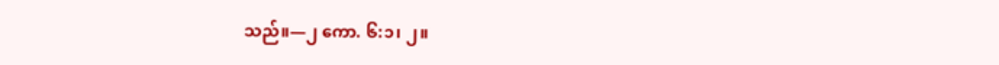သည်။—၂ ကော. ၆:၁၊ ၂။